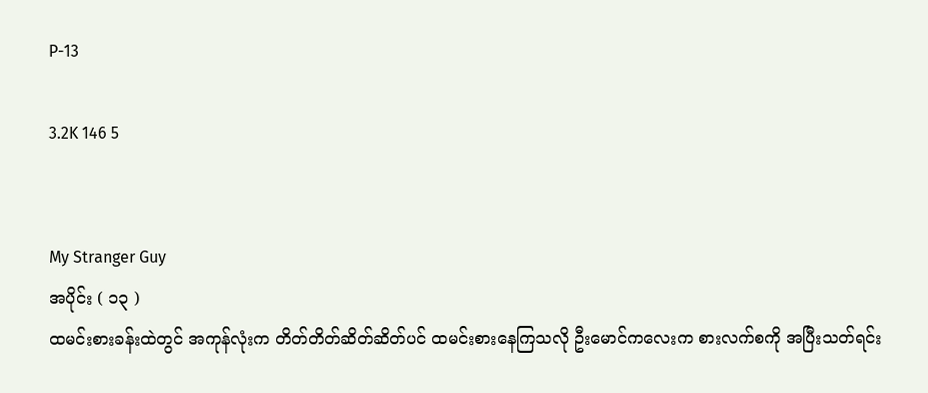P-13

3.2K 146 5


My Stranger Guy
အပိုင်း ( ၁၃ )
ထမင်းစားခန်းထဲတွင် အကုန်လုံးက တိတ်တိတ်ဆိတ်ဆိတ်ပင် ထမင်းစားနေကြသလို ဦးမောင်ကလေးက စားလက်စကို အပြီးသတ်ရင်း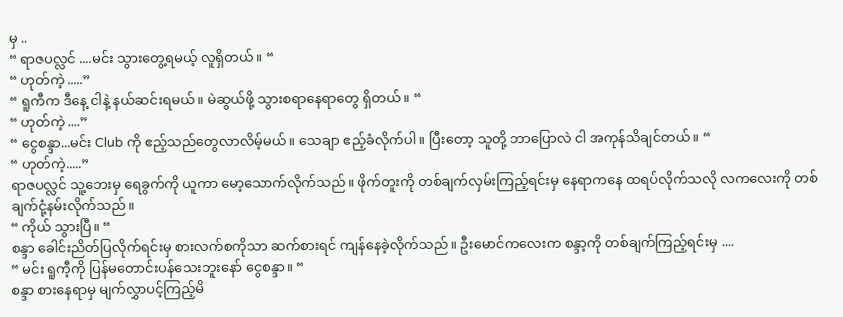မှ ..
“ ရာဇပလ္လင် ....မင်း သွားတွေ့ရမယ့် လူရှိတယ်။ “
“ ဟုတ်ကဲ့ .....”
“ ရူကီက ဒီနေ့ ငါနဲ့ နယ်ဆင်းရမယ်။ မဲဆွယ်ဖို့ သွားစရာနေရာတွေ ရှိတယ်။ “
“ ဟုတ်ကဲ့ ....”
“ ငွေစန္ဒာ...မင်း Club ကို ဧည့်သည်တွေလာလိမ့်မယ်။ သေချာ ဧည့်ခံလိုက်ပါ။ ပြီးတော့ သူတို့ ဘာပြောလဲ ငါ အကုန်သိချင်တယ်။ “
“ ဟုတ်ကဲ့.....”
ရာဇပလ္လင် သူ့ဘေးမှ ရေခွက်ကို ယူကာ မော့သောက်လိုက်သည်။ ဖိုက်တူးကို တစ်ချက်လှမ်းကြည့်ရင်းမှ နေရာကနေ ထရပ်လိုက်သလို လကလေးကို တစ်ချက်ငုံ့နမ်းလိုက်သည်။
“ ကိုယ် သွားပြီ။ “
စန္ဒာ ခေါင်းညိတ်ပြလိုက်ရင်းမှ စားလက်စကိုသာ ဆက်စားရင် ကျန်နေခဲ့လိုက်သည်။ ဦးမောင်ကလေးက စန္ဒာ့ကို တစ်ချက်ကြည့်ရင်းမှ ....
“ မင်း ရူကီ့ကို ပြန်မတောင်းပန်သေးဘူးနော် ငွေစန္ဒာ။ “
စန္ဒာ စားနေရာမှ မျက်လွှာပင့်ကြည့်မိ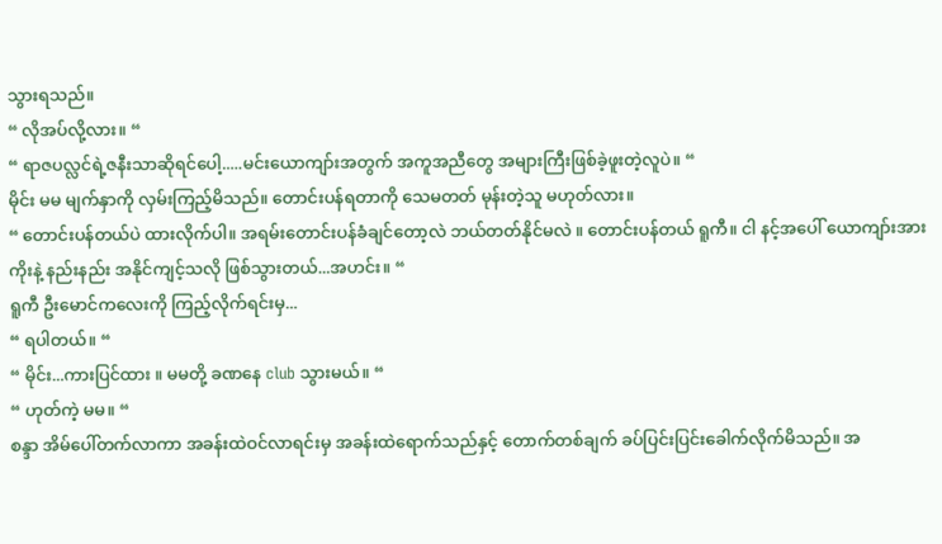သွားရသည်။
“ လိုအပ်လို့လား။ “
“ ရာဇပလ္လင်ရဲ့ဇနီးသာဆိုရင်‌ပေါ့.....မင်းယောကျာ်းအတွက် အကူအညီတွေ အများကြီးဖြစ်ခဲ့ဖူးတဲ့လူပဲ။ “
မိုင်း မမ မျက်နှာကို လှမ်းကြည့်မိသည်။ တောင်းပန်ရတာကို သေမတတ် မုန်းတဲ့သူ မဟုတ်လား။
“ တောင်းပန်တယ်ပဲ ထားလိုက်ပါ။ အရမ်းတောင်းပန်ခံချင်တော့လဲ ဘယ်တတ်နိုင်မလဲ ။ တောင်းပန်တယ် ရူကီ။ ငါ နင့်အပေါ် ယောကျာ်းအားကိုးနဲ့ နည်းနည်း အနိုင်ကျင့်သလို ဖြစ်သွားတယ်...အဟင်း။ “
ရူကီ ဦးမောင်ကလေးကို ကြည့်လိုက်ရင်းမှ...
“ ရပါတယ်။ “
“ မိုင်း...ကားပြင်ထား ။ မမတို့ ခဏနေ club သွားမယ်။ “
“ ဟုတ်ကဲ့ မမ။ “
စန္ဒာ အိမ်ပေါ်တက်လာကာ အခန်းထဲဝင်လာရင်းမှ အခန်းထဲ‌ရောက်သည်နှင့် တောက်တစ်ချက် ခပ်ပြင်းပြင်းခေါက်လိုက်မိသည်။ အ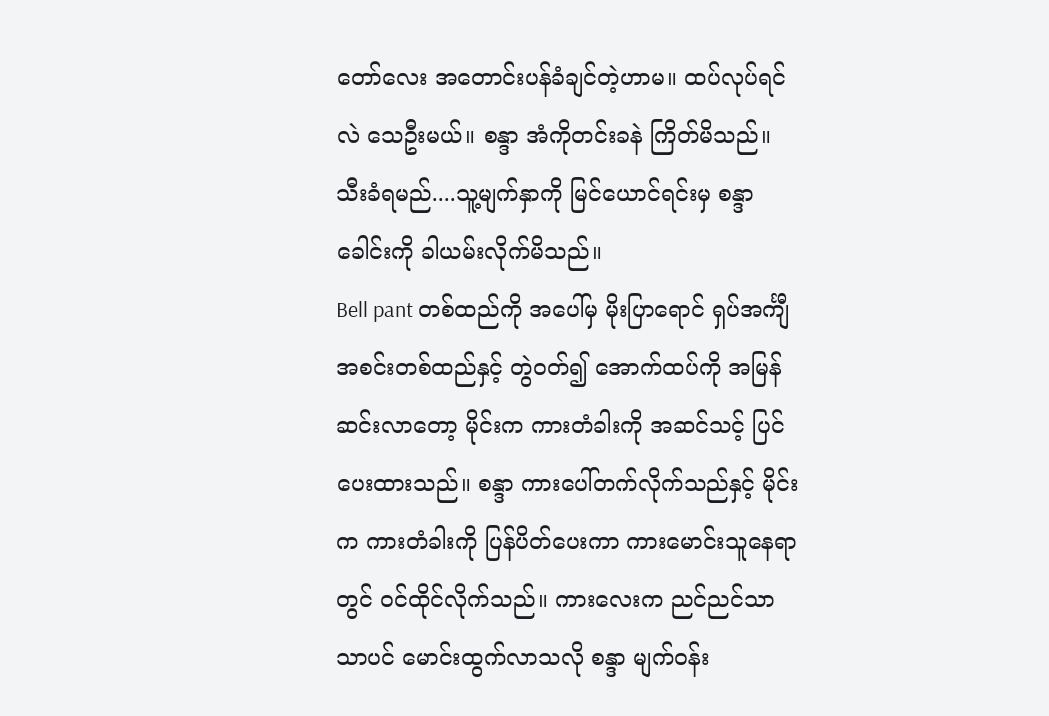တော်လေး အတောင်းပန်ခံချင်တဲ့ဟာမ။ ထပ်လုပ်ရင်လဲ သေဦးမယ်။ စန္ဒာ အံကိုတင်းခနဲ ကြိတ်မိသည်။ သီးခံရမည်....သူ့မျက်နှာကို မြင်ယောင်ရင်းမှ စန္ဒာ ခေါင်းကို ခါယမ်းလိုက်မိသည်။
Bell pant တစ်ထည်ကို အပေါ်မှ မိုးပြာရောင် ရှပ်အင်္ကျီအစင်းတစ်ထည်နှင့် တွဲဝတ်၍ အောက်ထပ်ကို အမြန်ဆင်းလာတော့ မိုင်းက ကားတံခါးကို အဆင်သင့် ပြင်ပေးထားသည်။ စန္ဒာ ကားပေါ်တက်လိုက်သည်နှင့် မိုင်းက ကားတံခါးကို ပြန်ပိတ်ပေးကာ ကားမောင်းသူနေရာတွင် ဝင်ထိုင်လိုက်သည်။ ကားလေးက ညင်ညင်သာသာပင် မောင်းထွက်လာသလို စန္ဒာ မျက်ဝန်း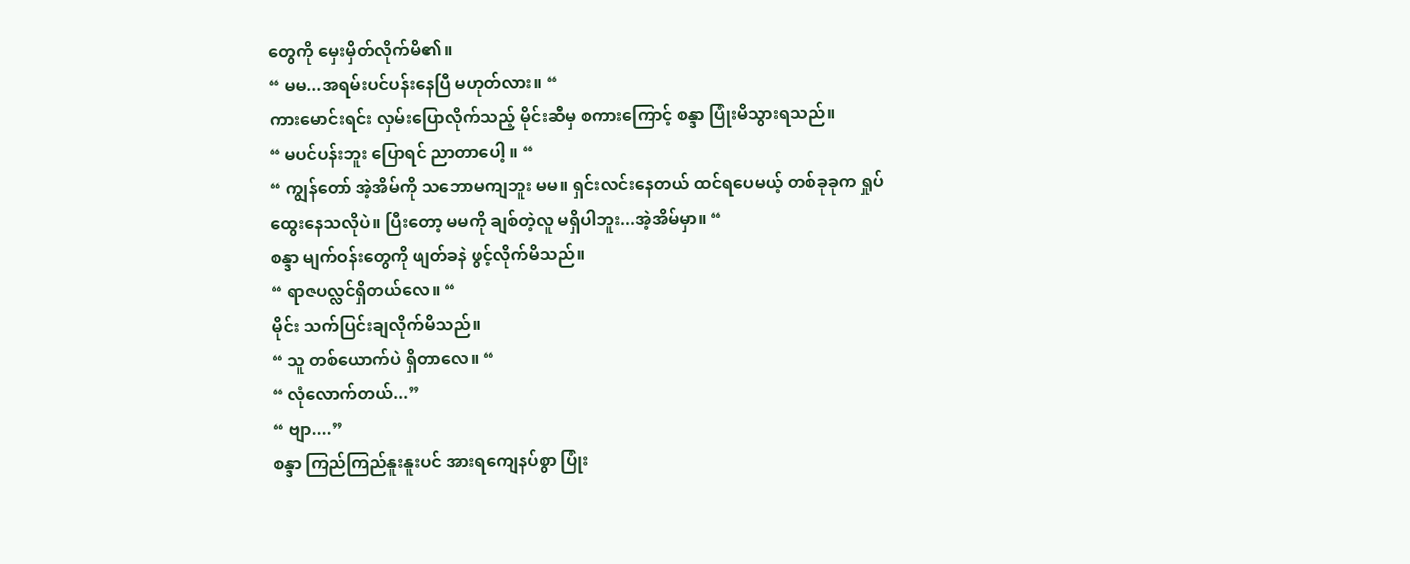တွေကို မှေးမှိတ်လိုက်မိ၏။
“ မမ...အရမ်းပင်ပန်းနေပြီ မဟုတ်လား။ “
ကားမောင်းရင်း လှမ်းပြောလိုက်သည့် မိုင်းဆီမှ စကားကြောင့် စန္ဒာ ပြုံးမိသွားရသည်။
“ မပင်ပန်းဘူး ပြောရင် ညာတာပေါ့ ။ “
“ ကျွန်တော် အဲ့အိမ်ကို သဘောမကျဘူး မမ။ ရှင်းလင်းနေတယ် ထင်ရပေမယ့် တစ်ခုခုက ရှုပ်ထွေးနေသလိုပဲ။ ပြီးတော့ မမကို ချစ်တဲ့လူ မရှိပါဘူး...အဲ့အိမ်မှာ။ “
စန္ဒာ မျက်ဝန်းတွေကို ဖျတ်ခနဲ ဖွင့်လိုက်မိသည်။
“ ရာဇပလ္လင်ရှိတယ်လေ။ “
မိုင်း သက်ပြင်းချလိုက်မိသည်။
“ သူ တစ်ယောက်ပဲ ရှိတာလေ။ “
“ လုံလောက်တယ်...”
“ ဗျာ....”
စန္ဒာ ကြည်ကြည်နူးနူးပင် အားရကျေနပ်စွာ ပြုံး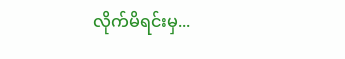လိုက်မိရင်းမှ...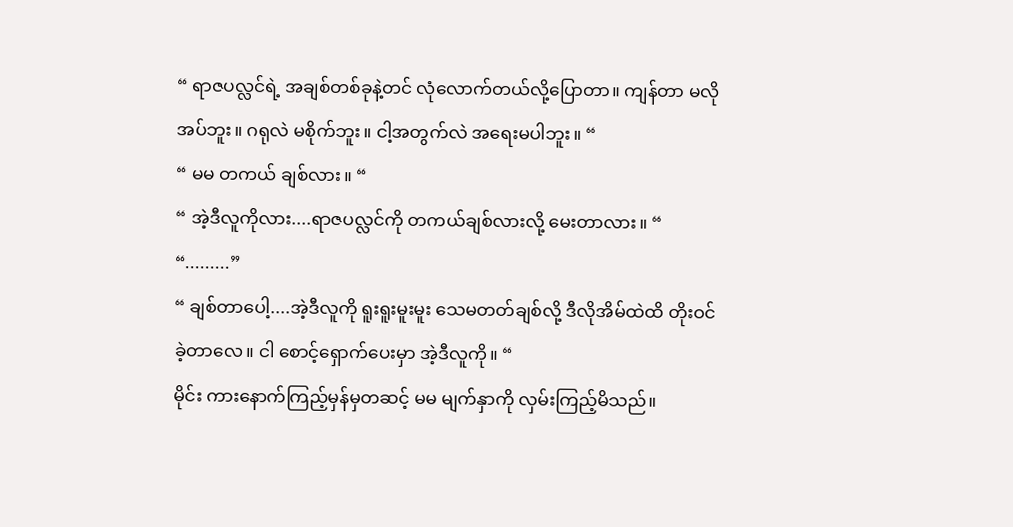“ ရာဇပလ္လင်ရဲ့ အချစ်တစ်ခုနဲ့တင် လုံလောက်တယ်လို့ပြောတာ။ ကျန်တာ မလိုအပ်ဘူး။ ဂရုလဲ မစိုက်ဘူး။ ငါ့အတွက်လဲ အရေးမပါဘူး။ “
“ မမ တကယ် ချစ်လား။ “
“ အဲ့ဒီလူကိုလား....ရာဇပလ္လင်ကို တကယ်ချစ်လားလို့ မေးတာလား။ “
“.........”
“ ချစ်တာပေါ့....အဲ့ဒီလူကို ရူးရူးမူးမူး သေမတတ်ချစ်လို့ ဒီလိုအိမ်ထဲထိ တိုးဝင်ခဲ့တာလေ။ ငါ စောင့်‌ရှောက်ပေးမှာ အဲ့ဒီလူကို။ “
မိုင်း ကားနောက်ကြည့်မှန်မှတဆင့် မမ မျက်နှာကို လှမ်းကြည့်မိသည်။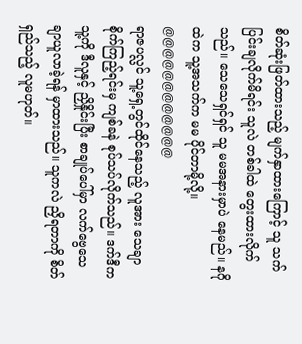စိတ်ဆုံးဖြတ်ထားသည့် မျက်နှာထားကြောင့် သူ သက်ပြင်းချလိုက်မိရင်း သူလဲ တစ်ခါထဲ တွေးထားလိုက်သည်။ သေသေရှင်ရှင် သူ မမအနားမှာပဲ နေမည်။ နဂိုထဲက သူ့အသက်က မမ ပိုင်တာမို့လို့။
@@@@@@@@@@@@
ရာဇပလ္လင် သူ့ရှေ့တွင်ထိုင်နေသည့် လူအား သေချာစိုက်ကြည့်ရင်းမှ ကျစ်ခနဲ စုပ်သပ်လိုက်သည်။ ဒက်ဒီက သူ့ကို ဒီလူနှင့် ညှိနှိုင်းပြီး စာချုပ်ပေါ်မှာ လက်ဗွေသေချာယူလာခဲ့ရန် မှာထားသည်။ သူကလဲ ညှိရတာကို စိတ်ရှည်သည့် လူမဟုတ်။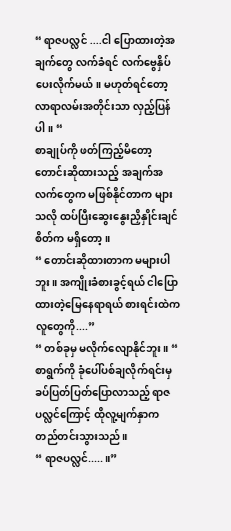“ ရာဇပလ္လင် ....ငါ ပြောထားတဲ့အချက်တွေ လက်ခံရင် လက်ဗွေနှိပ်ပေးလိုက်မယ်။ မဟုတ်ရင်တော့ လာရာလမ်းအတိုင်းသာ လှည့်ပြန်ပါ။ “
စာချုပ်ကို ဖတ်ကြည့်မိတော့ တောင်းဆိုထားသည့် အချက်အလက်တွေက မဖြစ်နိုင်တာက များသလို ထပ်ပြီးဆွေးနွေးညှိနှိုင်းချင်စိတ်က မရှိ‌တော့။
“ တောင်းဆိုထားတာက မများပါဘူး။ အကျိုးခံစားခွင့်ရယ် ငါပြောထားတဲ့မြေနေရာရယ် စားရင်းထဲကလူတွေကို....”
“ တစ်ခုမှ မလိုက်လျောနိုင်ဘူး။ “
စာရွက်ကို ခုံပေါ်ပစ်ချလိုက်ရင်းမှ ခပ်ပြတ်ပြတ်ပြောလာသည့် ရာဇပလ္လင်ကြောင့် ထိုလူ့မျက်နှာက တည်တင်းသွားသည်။
“ ရာဇပလ္လင်.....။”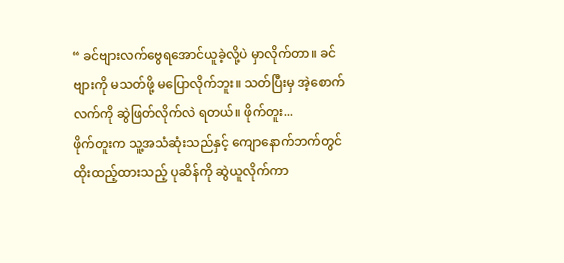“ ခင်ဗျားလက်ဗွေရ‌အောင်ယူခဲ့လို့ပဲ မှာလိုက်တာ။ ခင်ဗျားကို မသတ်ဖို့ မပြောလိုက်ဘူး။ သတ်ပြီးမှ အဲ့စောက်လက်ကို ဆွဲဖြတ်လိုက်လဲ ရတယ်။ ဖိုက်တူး...
ဖိုက်တူးက သူ့အသံဆုံးသည်နှင့် ကျောနောက်ဘက်တွင် ထိုးထည့်ထားသည့် ပုဆိန်ကို ဆွဲယူလိုက်ကာ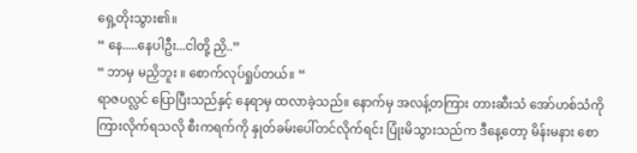ရှေ့တိုးသွား၏။
“ နေ.....နေပါဦး...ငါတို့ ညှိ..”
“ ဘာမှ မညှိဘူး ။ စောက်လုပ်ရှုပ်တယ်။ “
ရာဇပလ္လင် ပြောပြီးသည်နှင့် နေရာမှ ထလာခဲ့သည်။ နောက်မှ အလန့်တကြား တားဆီးသံ အော်ဟစ်သံကို ကြားလိုက်ရသလို စီးကရက်ကို နှုတ်ခမ်းပေါ်တင်လိုက်ရင်း ပြုံးမိသွားသည်က ဒီနေ့တော့ မိန်းမနား စော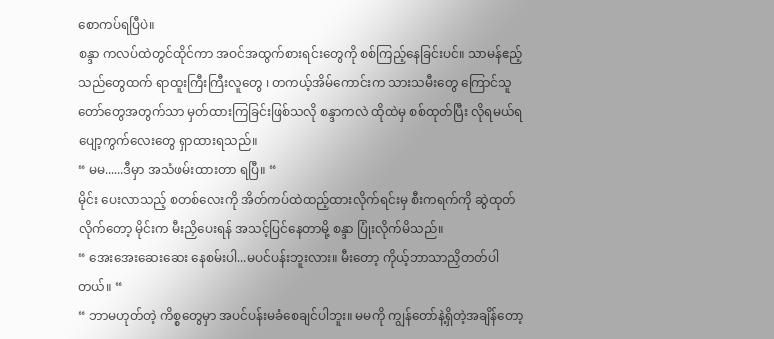စောကပ်ရပြီပဲ။
စန္ဒာ ကလပ်ထဲတွင်ထိုင်ကာ အဝင်အထွက်စားရင်းတွေကို စစ်ကြည့်နေခြင်းပင်။ သာမန်ဧည့်သည်တွေထက် ရာထူးကြီးကြီးလူတွေ ၊ တကယ့်အိမ်ကောင်းက သားသမီးတွေ ကြောင်သူတော်တွေအတွက်သာ မှတ်ထားကြခြင်းဖြစ်သလို စန္ဒာကလဲ ထိုထဲမှ စစ်ထုတ်ပြီး လိုရမယ်ရပျော့ကွက်လေးတွေ ရှာထားရသည်။
“ မမ......ဒီမှာ အသံဖမ်းထားတာ ရပြီ။ “
မိုင်း ပေးလာသည့် စတစ်လေးကို အိတ်ကပ်ထဲထည့်ထားလိုက်ရင်းမှ စီးကရက်ကို ဆွဲထုတ်လိုက်တော့ မိုင်းက မီးညှိပေးရန် အသင့်ပြင်နေတာမို့ စန္ဒာ ပြုံးလိုက်မိသည်။
“ အေးအေးဆေးဆေး နေစမ်းပါ...မပင်ပန်းဘူးလား။ မီးတော့ ကိုယ့်ဘာသာညှိတတ်ပါတယ်။ “
“ ဘာမဟုတ်တဲ့ ကိစ္စတွေမှာ အပင်ပန်းမခံစေချင်ပါဘူး။ မမကို ကျွန်တော်နဲ့ရှိတဲ့အချိန်တော့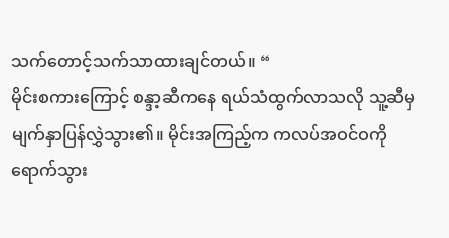သက်တောင့်သက်သာထားချင်တယ်။ “
မိုင်းစကားကြောင့် စန္ဒာ့ဆီကနေ ရယ်သံထွက်လာသလို သူ့ဆီမှ မျက်နှာပြန်လွှဲသွား၏။ မိုင်းအကြည့်က ကလပ်အဝင်ဝကို ရောက်သွား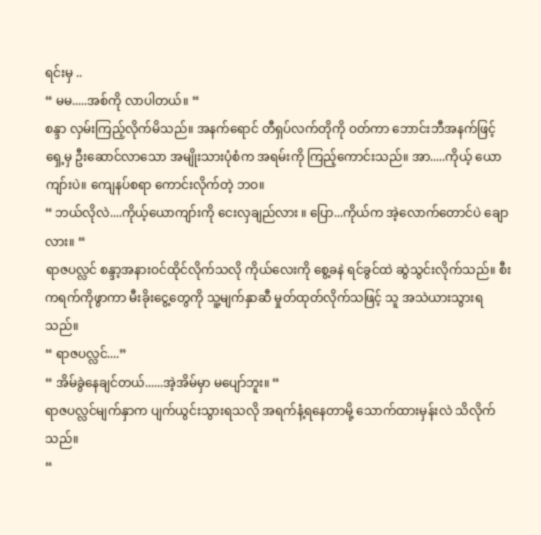ရင်းမှ ..
“ မမ.....အစ်ကို လာပါတယ်။ “
စန္ဒာ လှမ်းကြည့်လိုက်မိသည်။ အနက်ရောင် တီရှပ်လက်တိုကို ဝတ်ကာ ဘောင်းဘီအနက်ဖြင့် ရှေ့မှ ဦးဆောင်လာသော အမျိုးသားပုံစံက အရမ်းကို ကြည့်ကောင်းသည်။ အာ.....ကိုယ့် ယောကျာ်းပဲ။ ကျေနပ်စရာ ကောင်းလိုက်တဲ့ ဘဝ။
“ ဘယ်လိုလဲ....ကိုယ့်ယောကျာ်းကို ငေးလှချည်လား ။ ပြော...ကိုယ်က အဲ့လောက်တောင်ပဲ ချောလား။ “
ရာဇပလ္လင် စန္ဒာ့အနားဝင်ထိုင်လိုက်သလို ကိုယ်လေးကို စွေ့ခနဲ ရင်ခွင်ထဲ ဆွဲသွင်းလိုက်သည်။ စီးကရက်ကိုဖွာကာ မီးခိုးငွေ့တွေကို သူ့မျက်နှာဆီ မှုတ်ထုတ်လိုက်သဖြင့် သူ အသဲယားသွားရသည်။
“ ရာဇပလ္လင်....”
“ အိမ်ခွဲနေချင်တယ်......အဲ့အိမ်မှာ မပျော်ဘူး။ “
ရာဇပလ္လင်မျက်နှာက ပျက်ယွင်းသွားရသလို အရက်နံ့ရနေတာမို့ သောက်ထားမှန်းလဲ သိလိုက်သည်။
“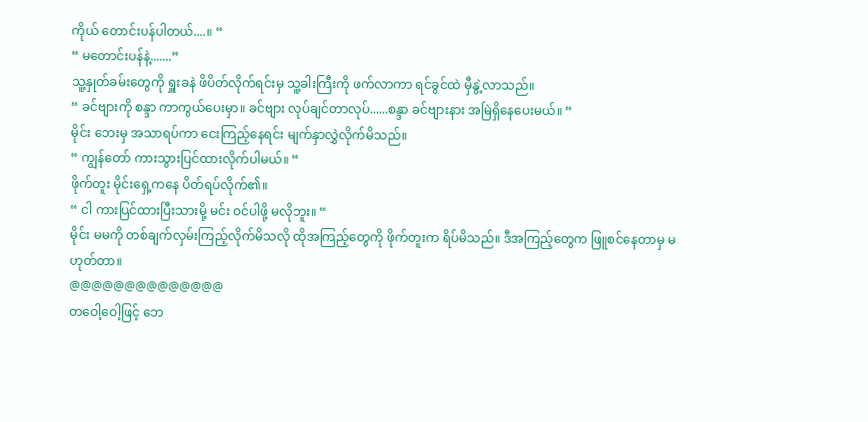ကိုယ် တောင်းပန်ပါတယ်....။ “
“ မတောင်းပန်နဲ့.......”
သူ့နှုတ်ခမ်းတွေကို ရှူးခနဲ ဖိပိတ်လိုက်ရင်းမှ သူ့ခါးကြီးကို ဖက်လာကာ ရင်ခွင်ထဲ မှီနွဲ့လာသည်။
“ ခင်ဗျားကို စန္ဒာ ကာကွယ်ပေးမှာ။ ခင်ဗျား လုပ်ချင်တာလုပ်......စန္ဒာ ခင်ဗျားနား အမြဲရှိနေပေးမယ်။ “
မိုင်း ဘေးမှ အသာရပ်ကာ ငေးကြည့်နေရင်း မျက်နှာလွှဲလိုက်မိသည်။
“ ကျွန်တော် ကားသွားပြင်ထားလိုက်ပါမယ်။ “
ဖိုက်တူး မိုင်းရှေ့ကနေ ပိတ်ရပ်လိုက်၏။
“ ငါ ကားပြင်ထားပြီးသားမို့ မင်း ဝင်ပါဖို့ မလိုဘူး။ “
မိုင်း မမကို တစ်ချက်လှမ်းကြည့်လိုက်မိသလို ထိုအကြည့်တွေကို ဖိုက်တူးက ရိပ်မိသည်။ ဒီအကြည့်တွေက ဖြူစင်နေတာမှ မဟုတ်တာ။
@@@@@@@@@@@@@@
တဝေါ့ဝေါ့ဖြင့် ဘေ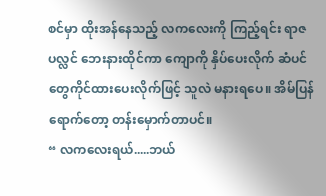စင်မှာ ထိုးအန်နေသည့် လကလေးကို ကြည့်ရင်း ရာဇပလ္လင် ဘေးနားထိုင်ကာ ကျောကို နှိပ်ပေးလိုက် ဆံပင်တွေကိုင်ထားပေးလိုက်ဖြင့် သူလဲ မနားရပေ။ အိမ်ပြန်ရောက်တော့ တန်းမှောက်တာပင်။
“ လကလေးရယ်.....ဘယ်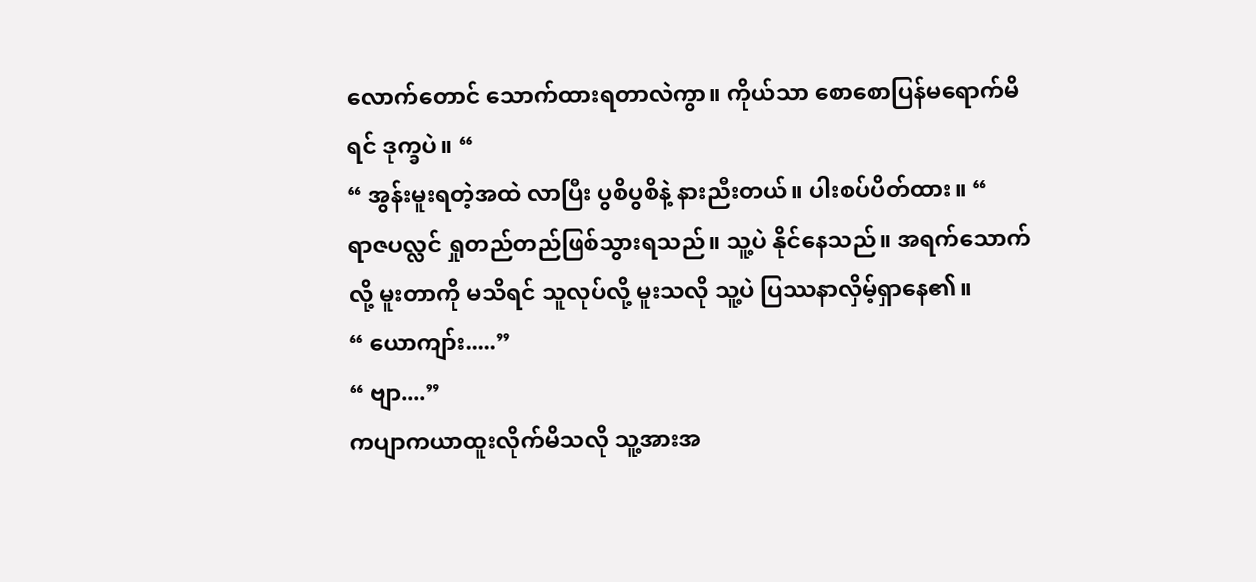လောက်တောင် သောက်ထားရတာလဲကွာ။ ကိုယ်သာ စောစောပြန်မရောက်မိရင် ဒုက္ခပဲ။ “
“ အွန်းမူးရတဲ့အထဲ လာပြီး ပွစိပွစိနဲ့ နားညီးတယ်။ ပါးစပ်ပိတ်ထား။ “
ရာဇပလ္လင် ရှုတည်တည်ဖြစ်သွားရသည်။ သူ့ပဲ နိုင်နေသည်။ အရက်သောက်လို့ မူးတာကို မသိရင် သူလုပ်လို့ မူးသလို သူ့ပဲ ပြဿနာလှိမ့်ရှာနေ၏။
“ ယောကျာ်း.....”
“ ဗျာ....”
ကပျာကယာထူးလိုက်မိသလို သူ့အားအ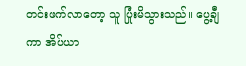တင်းဖက်လာတော့ သူ ပြုံးမိသွားသည်။ ပွေ့ချီကာ အိပ်ယာ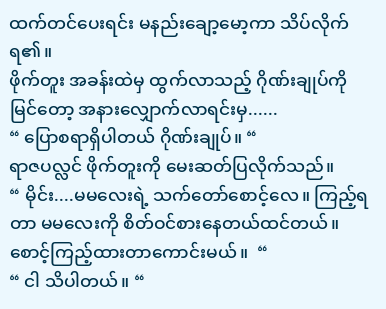ထက်တင်ပေးရင်း မနည်းချော့မော့ကာ သိပ်လိုက်ရ၏။
ဖိုက်တူး အခန်းထဲမှ ထွက်လာသည့် ဂိုဏ်းချုပ်ကို မြင်တော့ အနားလျှောက်လာရင်းမှ......
“ ပြောစရာရှိပါတယ် ဂိုဏ်းချုပ်။ “
ရာဇပလ္လင် ဖိုက်တူးကို မေးဆတ်ပြလိုက်သည်။
“ မိုင်း....မမလေးရဲ့ သက်တော်စောင့်လေ။ ကြည့်ရတာ မမလေးကို စိတ်ဝင်စားနေတယ်ထင်တယ်။ စောင့်ကြည့်ထားတာကောင်းမယ်။  “
“ ငါ သိပါတယ်။ “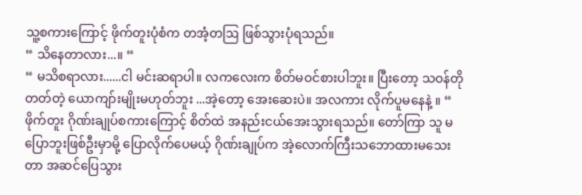သူ့စကားကြောင့် ဖိုက်တူးပုံစံက တအံ့တဩ ဖြစ်သွားပုံရသည်။
“ သိနေတာလား...။ “
“ မသိစရာလား......ငါ မင်းဆရာပါ။ လကလေးက စိတ်မဝင်စားပါဘူး။ ပြီးတော့ သဝန်တိုတတ်တဲ့ ယောကျာ်းမျိုးမဟုတ်ဘူး ...အဲ့တော့ အေးဆေးပဲ။ အလကား လိုက်ပူမနေနဲ့ ။ “
ဖိုက်တူး ဂိုဏ်းချုပ်စကားကြောင့် စိတ်ထဲ အနည်းငယ်အေးသွားရသည်။ တော်ကြာ သူ မပြောဘူးဖြစ်ဦးမှာမို့ ပြောလိုက်ပေမယ့် ဂိုဏ်းချုပ်က အဲ့လောက်ကြီးသဘောထားမသေးတာ အဆင်ပြေသွား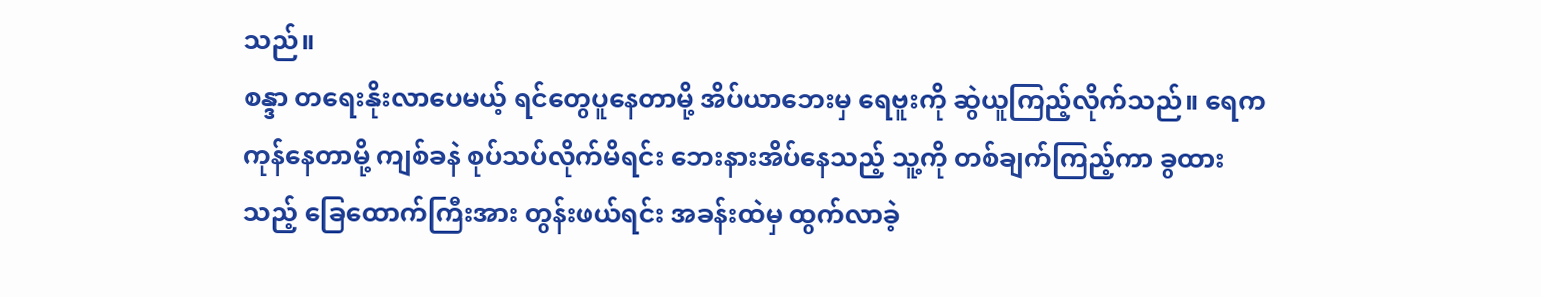သည်။
စန္ဒာ တရေးနိုးလာပေမယ့် ရင်တွေပူနေတာမို့ အိပ်ယာဘေးမှ ရေဗူးကို ဆွဲယူကြည့်လိုက်သည်။ ရေက ကုန်နေတာမို့ ကျစ်ခနဲ စုပ်သပ်လိုက်မိရင်း ဘေးနားအိပ်နေသည့် သူ့ကို တစ်ချက်ကြည့်ကာ ခွထားသည့် ခြေထောက်ကြီးအား တွန်းဖယ်ရင်း အခန်းထဲမှ ထွက်လာခဲ့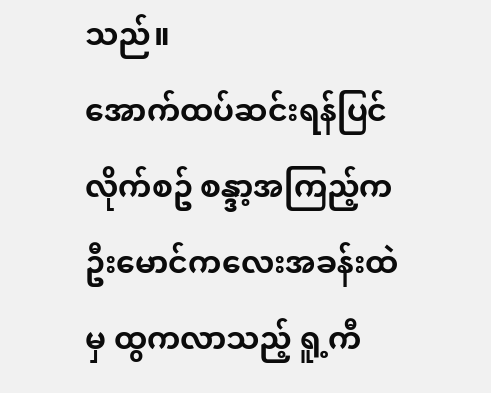သည်။
အောက်ထပ်ဆင်းရန်ပြင်လိုက်စဥ် စန္ဒာ့အကြည့်က ဦး‌မောင်ကလေးအခန်းထဲမှ ထွကလာသည့် ရူ့ကီ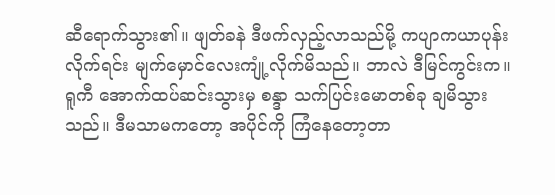ဆီရောက်သွား၏။ ဖျတ်ခနဲ ဒီဖက်လှည့်လာသည်မို့ ကပျာကယာပုန်းလိုက်ရင်း မျက်မှောင်လေးကျုံ့လိုက်မိသည်။ ဘာလဲ ဒီမြင်ကွင်းက။ ရူကီ အောက်ထပ်ဆင်းသွားမှ စန္ဒာ သက်ပြင်းမောတစ်ခု ချမိသွားသည်။ ဒီမသာမကတော့ အပိုင်ကို ကြံနေတော့တာ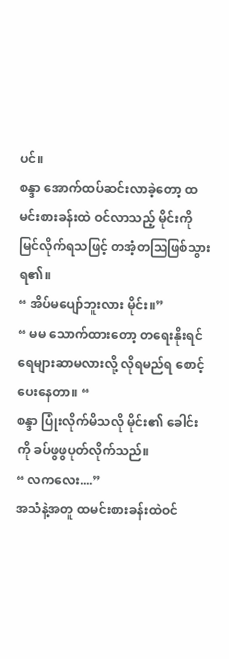ပင်။
စန္ဒာ အောက်ထပ်ဆင်းလာခဲ့တော့ ထမင်းစားခန်းထဲ ဝင်လာသည့် မိုင်းကို မြင်လိုက်ရသဖြင့် တအံ့တဩဖြစ်သွားရ၏။
“ အိပ်မပျော်ဘူးလား မိုင်း။”
“ မမ သောက်ထားတော့ တရေးနိုးရင် ရေများဆာမလားလို့ လိုရမည်ရ စောင့်ပေးနေတာ။ “
စန္ဒာ ပြုံးလိုက်မိသလို မိုင်း၏ ခေါင်းကို ခပ်ဖွဖွပုတ်လိုက်သည်။
“ လကလေး....”
အသံနဲ့အတူ ထမင်းစားခန်းထဲဝင်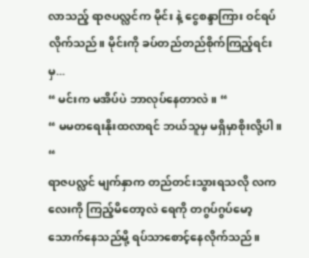လာသည့် ရာဇပလ္လင်က မိုင်း နဲ့ ငွေစန္ဒာကြား ဝင်ရပ်လိုက်သည်။ မိုင်းကို ခပ်တည်တည်စိုက်ကြည့်ရင်းမှ...
“ မင်းက မအိပ်ပဲ ဘာလုပ်နေတာလဲ။ “
“ မမတရေးနိုးထလာရင် ဘယ်သူမှ မရှိမှာစိုးလို့ပါ။ “
ရာဇပလ္လင် မျက်နှာက တည်တင်းသွားရသလို လကလေးကို ကြည့်မိတော့လဲ ရေကို တဂွပ်ဂွပ်မော့သောက်နေသည်မို့ ရပ်သာစောင့်နေလိုက်သည်။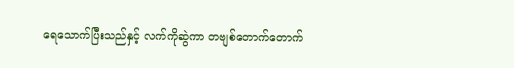ရေ‌သောက်ပြီးသည်နှင့် လက်ကိုဆွဲကာ တဗျစ်တောက်တောက်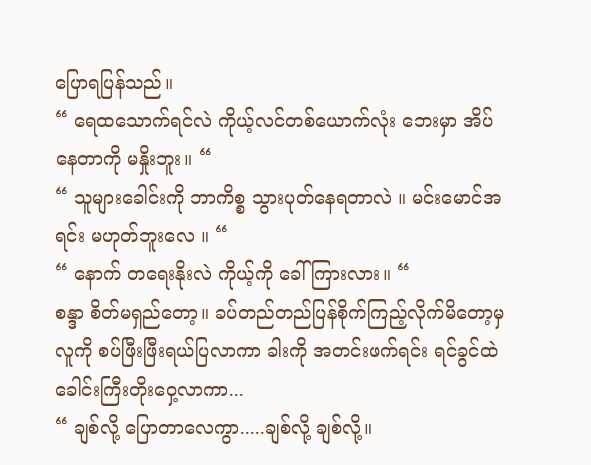ပြောရပြန်သည်။
“ ရေထသောက်ရင်လဲ ကိုယ့်လင်တစ်ယောက်လုံး ဘေးမှာ အိပ်နေတာကို မနှိုးဘူး။ “
“ သူများခေါင်းကို ဘာကိစ္စ သွားပုတ်နေရတာလဲ ။ မင်းမောင်အရင်း မဟုတ်ဘူးလေ ။ “
“ နောက် တရေးနိုးလဲ ကိုယ့်ကို ခေါ် ကြားလား။ “
စန္ဒာ စိတ်မရှည်တော့။ ခပ်တည်တည်ပြန်စိုက်ကြည့်လိုက်မိတော့မှ လူကို စပ်ဖြီးဖြီးရယ်ပြလာကာ ခါးကို အတင်းဖက်ရင်း ရင်ခွင်ထဲ ခေါင်းကြီးတိုးဝှေ့လာကာ...
“ ချစ်လို့ ပြောတာလေကွာ.....ချစ်လို့ ချစ်လို့။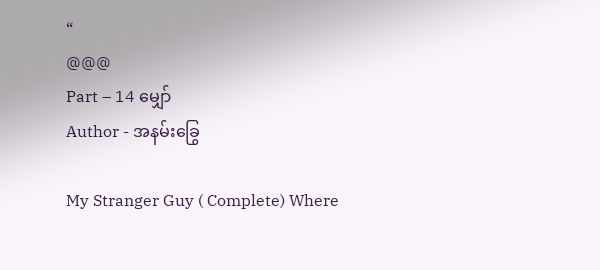“
@@@
Part – 14 မျှော်
Author - အနမ်းခြွေ

My Stranger Guy ( Complete) Where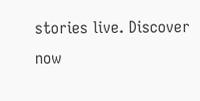stories live. Discover now